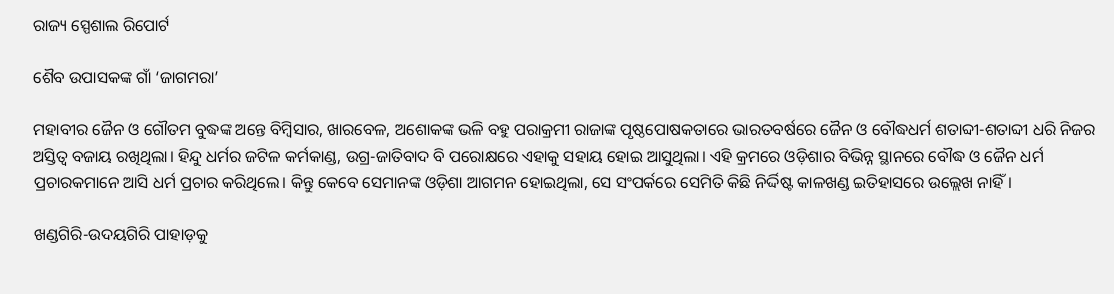ରାଜ୍ୟ ସ୍ପେଶାଲ ରିପୋର୍ଟ

ଶୈବ ଉପାସକଙ୍କ ଗାଁ ‘ଜାଗମରା’

ମହାବୀର ଜୈନ ଓ ଗୌତମ ବୁଦ୍ଧଙ୍କ ଅନ୍ତେ ବିମ୍ବିସାର, ଖାରବେଳ, ଅଶୋକଙ୍କ ଭଳି ବହୁ ପରାକ୍ରମୀ ରାଜାଙ୍କ ପୃଷ୍ଠପୋଷକତାରେ ଭାରତବର୍ଷରେ ଜୈନ ଓ ବୌଦ୍ଧଧର୍ମ ଶତାବ୍ଦୀ-ଶତାବ୍ଦୀ ଧରି ନିଜର ଅସ୍ତିତ୍ବ ବଜାୟ ରଖିଥିଲା। ହିନ୍ଦୁ ଧର୍ମର ଜଟିଳ କର୍ମକାଣ୍ଡ, ଉଗ୍ର-ଜାତିବାଦ ବି ପରୋକ୍ଷରେ ଏହାକୁ ସହାୟ ହୋଇ ଆସୁଥିଲା। ଏହି କ୍ରମରେ ଓଡ଼ିଶାର ବିଭିନ୍ନ ସ୍ଥାନରେ ବୌଦ୍ଧ ଓ ଜୈନ ଧର୍ମ ପ୍ରଚାରକମାନେ ଆସି ଧର୍ମ ପ୍ରଚାର କରିଥିଲେ। କିନ୍ତୁ କେବେ ସେମାନଙ୍କ ଓଡ଼ିଶା ଆଗମନ ହୋଇଥିଲା, ସେ ସଂପର୍କରେ ସେମିତି କିଛି ନିର୍ଦ୍ଦିଷ୍ଟ କାଳଖଣ୍ଡ ଇତିହାସରେ ଉଲ୍ଲେଖ ନାହିଁ।

ଖଣ୍ଡଗିରି-ଉଦୟଗିରି ପାହାଡ଼କୁ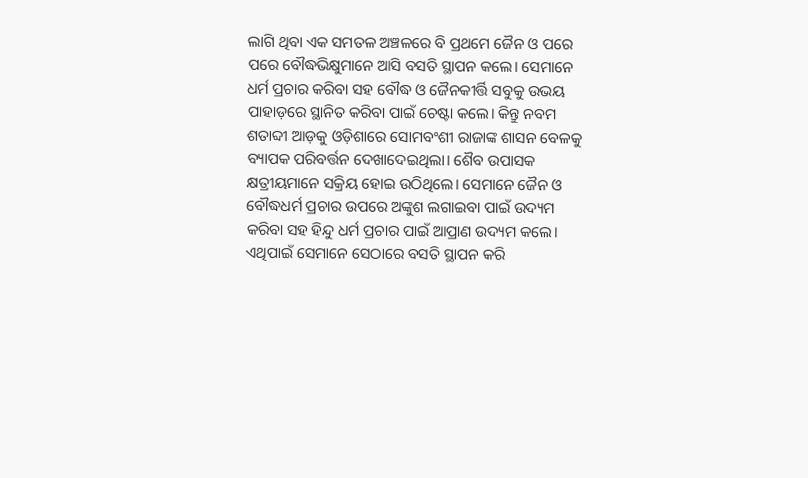ଲାଗି ଥିବା ଏକ ସମତଳ ଅଞ୍ଚଳରେ ବି ପ୍ରଥମେ ଜୈନ ଓ ପରେ ପରେ ବୌଦ୍ଧଭିକ୍ଷୁମାନେ ଆସି ବସତି ସ୍ଥାପନ କଲେ। ସେମାନେ ଧର୍ମ ପ୍ରଚାର କରିବା ସହ ବୌଦ୍ଧ ଓ ଜୈନକୀର୍ତ୍ତି ସବୁକୁ ଉଭୟ ପାହାଡ଼ରେ ସ୍ଥାନିତ କରିବା ପାଇଁ ଚେଷ୍ଟା କଲେ। କିନ୍ତୁ ନବମ ଶତାବ୍ଦୀ ଆଡ଼କୁ ଓଡ଼ିଶାରେ ସୋମବଂଶୀ ରାଜାଙ୍କ ଶାସନ ବେଳକୁ ବ୍ୟାପକ ପରିବର୍ତ୍ତନ ଦେଖାଦେଇଥିଲା। ଶୈବ ଉପାସକ କ୍ଷତ୍ରୀୟମାନେ ସକ୍ରିୟ ହୋଇ ଉଠିଥିଲେ। ସେମାନେ ଜୈନ ଓ ବୌଦ୍ଧଧର୍ମ ପ୍ରଚାର ଉପରେ ଅଙ୍କୁଶ ଲଗାଇବା ପାଇଁ ଉଦ୍ୟମ କରିବା ସହ ହିନ୍ଦୁ ଧର୍ମ ପ୍ରଚାର ପାଇଁ ଆପ୍ରାଣ ଉଦ୍ୟମ କଲେ। ଏଥିପାଇଁ ସେମାନେ ସେଠାରେ ବସତି ସ୍ଥାପନ କରି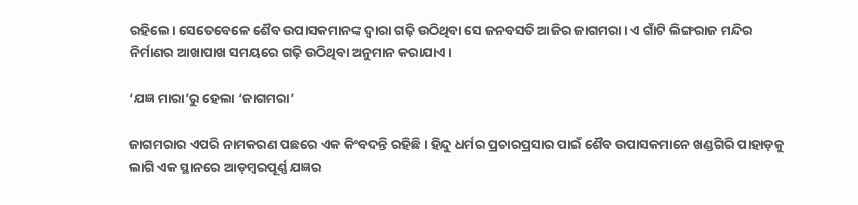ରହିଲେ। ସେତେବେଳେ ଶୈବ ଉପାସକମାନଙ୍କ ଦ୍ବାରା ଗଢ଼ି ଉଠିଥିବା ସେ ଜନବସତି ଆଜିର ଜାଗମରା। ଏ ଗାଁଟି ଲିଙ୍ଗରାଜ ମନ୍ଦିର ନିର୍ମାଣର ଆଖାପାଖ ସମୟରେ ଗଢ଼ି ଉଠିଥିବା ଅନୁମାନ କରାଯାଏ।

‘ଯଜ୍ଞ ମାରା’ରୁ ହେଲା ‘ଜାଗମରା’

ଜାଗମରାର ଏପରି ନାମକରଣ ପଛରେ ଏକ କିଂବଦନ୍ତି ରହିଛି। ହିନ୍ଦୁ ଧର୍ମର ପ୍ରଚାରପ୍ରସାର ପାଇଁ ଶୈବ ଉପାସକମାନେ ଖଣ୍ଡଗିରି ପାହାଡ଼କୁ ଲାଗି ଏକ ସ୍ଥାନରେ ଆଡ଼ମ୍ବରପୂର୍ଣ୍ଣ ଯଜ୍ଞର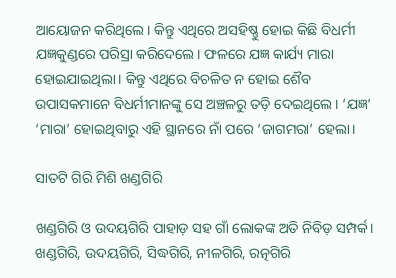ଆୟୋଜନ କରିଥିଲେ। କିନ୍ତୁ ଏଥିରେ ଅସହିଷ୍ଣୁ ହୋଇ କିଛି ବିଧର୍ମୀ ଯଜ୍ଞକୁଣ୍ଡରେ ପରିସ୍ରା କରିଦେଲେ। ଫଳରେ ଯଜ୍ଞ କାର୍ଯ୍ୟ ମାରା ହୋଇଯାଇଥିଲା। କିନ୍ତୁ ଏଥିରେ ବିଚଳିତ ନ ହୋଇ ଶୈବ ଉପାସକମାନେ ବିଧର୍ମୀମାନଙ୍କୁ ସେ ଅଞ୍ଚଳରୁ ତଡ଼ି ଦେଇଥିଲେ। ‘ଯଜ୍ଞ’ ‘ମାରା’ ହୋଇଥିବାରୁ ଏହି ସ୍ଥାନରେ ନାଁ ପରେ ‘ଜାଗମରା’ ହେଲା।

ସାତଟି ଗିରି ମିଶି ଖଣ୍ଡଗିରି

ଖଣ୍ଡଗିରି ଓ ଉଦୟଗିରି ପାହାଡ଼ ସହ ଗାଁ ଲୋକଙ୍କ ଅତି ନିବିଡ଼ ସମ୍ପର୍କ। ଖଣ୍ଡଗିରି, ଉଦୟଗିରି, ସିଦ୍ଧଗିରି, ନୀଳଗିରି, ରତ୍ନଗିରି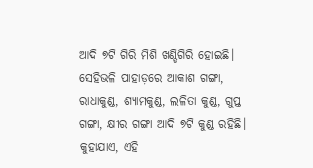ଆଦି ୭ଟି ଗିରି ମିଶି ଖଣ୍ଡିଗିରି ହୋଇଛି। ସେହିଭଳି ପାହାଡ଼ରେ ଆକାଶ ଗଙ୍ଗା, ରାଧାକୁଣ୍ଡ, ଶ୍ୟାମକୁଣ୍ଡ, ଲଳିତା କୁଣ୍ଡ, ଗୁପ୍ତ ଗଙ୍ଗା, କ୍ଷୀର ଗଙ୍ଗା ଆଦି ୭ଟି କୁଣ୍ଡ ରହିଛି। କୁହାଯାଏ, ଏହି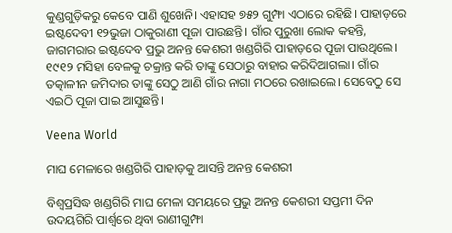କୁଣ୍ଡଗୁଡ଼ିକରୁ କେବେ ପାଣି ଶୁଖେନି। ଏହାସହ ୭୫୨ ଗୁମ୍ଫା ଏଠାରେ ରହିଛି। ପାହାଡ଼ରେ ଇଷ୍ଟଦେବୀ ୧୨ଭୁଜା ଠାକୁରାଣୀ ପୂଜା ପାଉଛନ୍ତି। ଗାଁର ପୁରୁଖା ଲୋକ କହନ୍ତି, ଜାଗମରାର ଇଷ୍ଟଦେବ ପ୍ରଭୁ ଅନନ୍ତ କେଶରୀ ଖଣ୍ଡଗିରି ପାହାଡ଼ରେ ପୂଜା ପାଉଥିଲେ। ୧୯୧୨ ମସିହା ବେଳକୁ ଚକ୍ରାନ୍ତ କରି ତାଙ୍କୁ ସେଠାରୁ ବାହାର କରିଦିଆଗଲା। ଗାଁର ତତ୍କାଳୀନ ଜମିଦାର ତାଙ୍କୁ ସେଠୁ ଆଣି ଗାଁର ନାଗା ମଠରେ ରଖାଇଲେ। ସେବେଠୁ ସେ ଏଇଠି ପୂଜା ପାଇ ଆସୁଛନ୍ତି।

Veena World

ମାଘ ମେଳାରେ ଖଣ୍ଡଗିରି ପାହାଡ଼କୁ ଆସନ୍ତି ଅନନ୍ତ କେଶରୀ

ବିଶ୍ବପ୍ରସିଦ୍ଧ ଖଣ୍ଡଗିରି ମାଘ ମେଳା ସମୟରେ ପ୍ରଭୁ ଅନନ୍ତ କେଶରୀ ସପ୍ତମୀ ଦିନ ଉଦୟଗିରି ପାର୍ଶ୍ବରେ ଥିବା ରାଣୀଗୁମ୍ଫା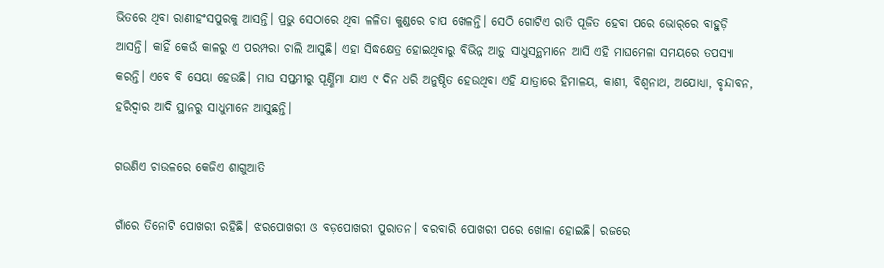ଭିତରେ ଥିବା ରାଣୀହଂସପୁରକୁ ଆସନ୍ତି। ପ୍ରଭୁ ସେଠାରେ ଥିବା ଳଳିତା କୁଣ୍ଡରେ ଚାପ ଖେଳନ୍ତି। ସେଠି ଗୋଟିଏ ରାତି ପୂଜିତ ହେବା ପରେ ଭୋର୍‌ରେ ବାହୁଡ଼ି ଆସନ୍ତି। କାହିଁ କେଉଁ କାଳରୁ ଏ ପରମ୍ପରା ଚାଲି ଆସୁଛି। ଏହା ସିଦ୍ଧକ୍ଷେତ୍ର ହୋଇଥିବାରୁ ବିଭିନ୍ନ ଆଡ଼ୁ ସାଧୁସନ୍ଥମାନେ ଆସି ଏହି ମାଘମେଳା ସମୟରେ ତପସ୍ୟା କରନ୍ତି। ଏବେ ବି ସେୟା ହେଉଛି। ମାଘ ସପ୍ତମୀରୁ ପୂର୍ଣ୍ଣିମା ଯାଏ ୯ ଦିନ ଧରି ଅନୁଷ୍ଠିତ ହେଉଥିବା ଏହି ଯାତ୍ରାରେ ହିମାଳୟ, କାଶୀ, ବିଶ୍ବନାଥ, ଅଯୋଧ୍ୟା, ବୃନ୍ଦାବନ, ହରିଦ୍ବାର ଆଦି ସ୍ଥାନରୁ ସାଧୁମାନେ ଆସୁଛନ୍ତି।

ଗଉଣିଏ ଚାଉଳରେ କେଜିଏ ଶାଗୁଆତି

ଗାଁରେ ତିନୋଟି ପୋଖରୀ ରହିଛି। ଝରପୋଖରୀ ଓ ବଡ଼ପୋଖରୀ ପୁରାତନ। ବରବାରି ପୋଖରୀ ପରେ ଖୋଳା ହୋଇଛି। ରଜରେ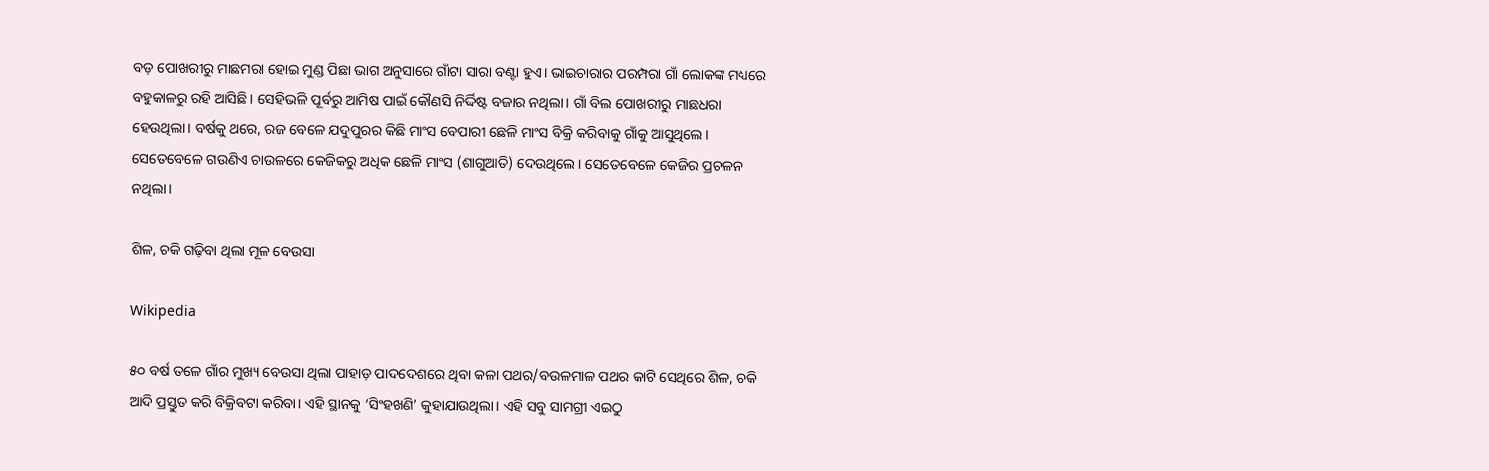ବଡ଼ ପୋଖରୀରୁ ମାଛମରା ହୋଇ ମୁଣ୍ଡ ପିଛା ଭାଗ ଅନୁସାରେ ଗାଁଟା ସାରା ବଣ୍ଟା ହୁଏ। ଭାଇଚାରାର ପରମ୍ପରା ଗାଁ ଲୋକଙ୍କ ମଧ୍ୟରେ ବହୁକାଳରୁ ରହି ଆସିଛି। ସେହିଭଳି ପୂର୍ବରୁ ଆମିଷ ପାଇଁ କୌଣସି ନିର୍ଦ୍ଦିଷ୍ଟ ବଜାର ନଥିଲା। ଗାଁ ବିଲ ପୋଖରୀରୁ ମାଛଧରା ହେଉଥିଲା। ବର୍ଷକୁ ଥରେ, ରଜ ବେଳେ ଯଦୁପୁରର କିଛି ମାଂସ ବେପାରୀ ଛେଳି ମାଂସ ବିକ୍ରି କରିବାକୁ ଗାଁକୁ ଆସୁଥିଲେ। ସେତେବେଳେ ଗଉଣିଏ ଚାଉଳରେ କେଜିକରୁ ଅଧିକ ଛେଳି ମାଂସ (ଶାଗୁଆତି) ଦେଉଥିଲେ। ସେତେବେଳେ କେଜିର ପ୍ରଚଳନ ନଥିଲା।

ଶିଳ, ଚକି ଗଢ଼ିବା ଥିଲା ମୂଳ ବେଉସା

Wikipedia

୫୦ ବର୍ଷ ତଳେ ଗାଁର ମୁଖ୍ୟ ବେଉସା ଥିଲା ପାହାଡ଼ ପାଦଦେଶରେ ଥିବା କଳା ପଥର/ବଉଳମାଳ ପଥର କାଟି ସେଥିରେ ଶିଳ, ଚକି ଆଦି ପ୍ରସ୍ତୁତ କରି ବିକ୍ରିବଟା କରିବା। ଏହି ସ୍ଥାନକୁ ‘ସିଂହଖଣି’ କୁହାଯାଉଥିଲା। ଏହି ସବୁ ସାମଗ୍ରୀ ଏଇଠୁ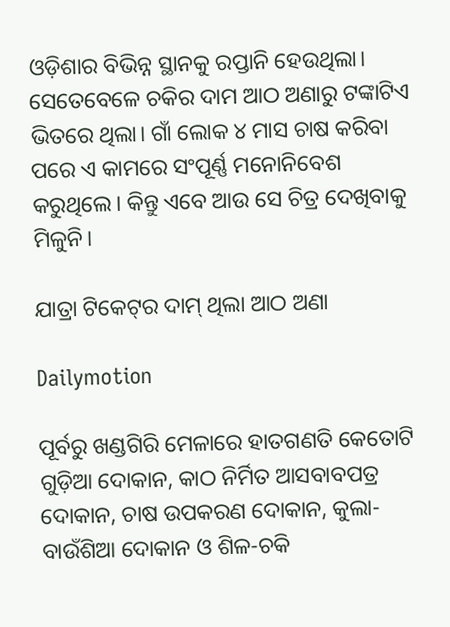ଓଡ଼ିଶାର ବିଭିନ୍ନ ସ୍ଥାନକୁ ରପ୍ତାନି ହେଉଥିଲା। ସେତେବେଳେ ଚକିର ଦାମ ଆଠ ଅଣାରୁ ଟଙ୍କାଟିଏ ଭିତରେ ଥିଲା। ଗାଁ ଲୋକ ୪ ମାସ ଚାଷ କରିବା ପରେ ଏ କାମରେ ସଂପୂର୍ଣ୍ଣ ମନୋନିବେଶ କରୁଥିଲେ। କିନ୍ତୁ ଏବେ ଆଉ ସେ ଚିତ୍ର ଦେଖିବାକୁ ମିଳୁନି।

ଯାତ୍ରା ଟିକେଟ୍‌ର ଦାମ୍ ଥିଲା ଆଠ ଅଣା

Dailymotion

ପୂର୍ବରୁ ଖଣ୍ଡଗିରି ମେଳାରେ ହାତଗଣତି କେତୋଟି ଗୁଡ଼ିଆ ଦୋକାନ, କାଠ ନିର୍ମିତ ଆସବାବପତ୍ର ଦୋକାନ, ଚାଷ ଉପକରଣ ଦୋକାନ, କୁଲା-ବାଉଁଶିଆ ଦୋକାନ ଓ ଶିଳ-ଚକି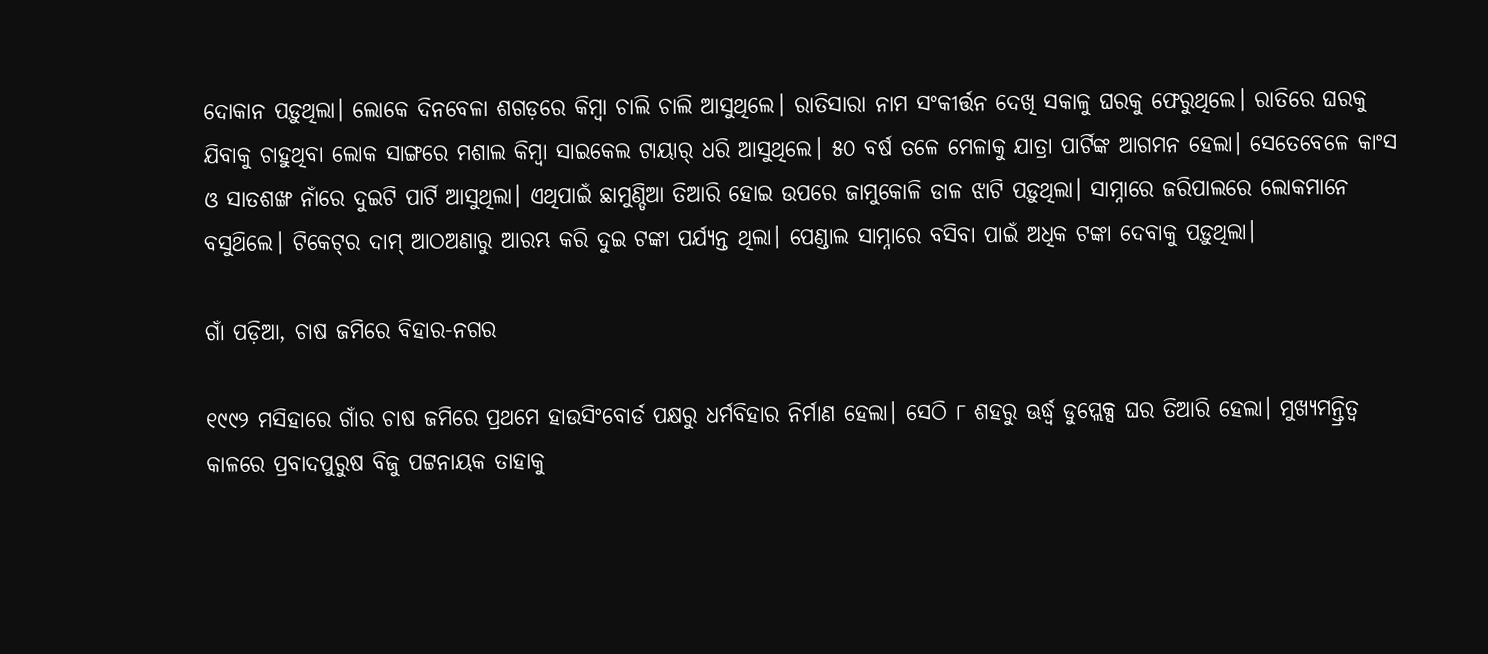ଦୋକାନ ପଡ଼ୁଥିଲା। ଲୋକେ ଦିନବେଳା ଶଗଡ଼ରେ କିମ୍ବା ଚାଲି ଚାଲି ଆସୁଥିଲେ। ରାତିସାରା ନାମ ସଂକୀର୍ତ୍ତନ ଦେଖି ସକାଳୁ ଘରକୁ ଫେରୁଥିଲେ। ରାତିରେ ଘରକୁ ଯିବାକୁ ଚାହୁଥିବା ଲୋକ ସାଙ୍ଗରେ ମଶାଲ କିମ୍ବା ସାଇକେଲ ଟାୟାର୍‌ ଧରି ଆସୁଥିଲେ। ୫୦ ବର୍ଷ ତଳେ ମେଳାକୁ ଯାତ୍ରା ପାର୍ଟିଙ୍କ ଆଗମନ ହେଲା। ସେତେବେଳେ କାଂସ ଓ ସାତଶଙ୍ଖ ନାଁରେ ଦୁଇଟି ପାର୍ଟି ଆସୁଥିଲା। ଏଥିପାଇଁ ଛାମୁଣ୍ଡିଆ ତିଆରି ହୋଇ ଉପରେ ଜାମୁକୋଳି ଡାଳ ଝାଟି ପଡ଼ୁଥିଲା। ସାମ୍ନାରେ ଜରିପାଲରେ ଲୋକମାନେ ବସୁଥ‌ିଲେ। ଟିକେଟ୍‌ର ଦାମ୍‌ ଆଠଅଣାରୁ ଆରମ୍ଭ କରି ଦୁଇ ଟଙ୍କା ପର୍ଯ୍ୟନ୍ତ ଥିଲା। ପେଣ୍ଡାଲ ସାମ୍ନାରେ ବସିବା ପାଇଁ ଅଧିକ ଟଙ୍କା ଦେବାକୁ ପଡ଼ୁଥିଲା।

ଗାଁ ପଡ଼ିଆ, ଚାଷ ଜମିରେ ବିହାର-ନଗର

୧୯୯୨ ମସିହାରେ ଗାଁର ଚାଷ ଜମିରେ ପ୍ରଥମେ ହାଉସିଂବୋର୍ଡ ପକ୍ଷରୁ ଧର୍ମବିହାର ନିର୍ମାଣ ହେଲା। ସେଠି ୮ ଶହରୁ ଊର୍ଦ୍ଧ୍ବ ଡୁପ୍ଲେକ୍ସ ଘର ତିଆରି ହେଲା। ମୁଖ୍ୟମନ୍ତ୍ରିତ୍ବ କାଳରେ ପ୍ରବାଦପୁରୁଷ ବିଜୁ ପଟ୍ଟନାୟକ ତାହାକୁ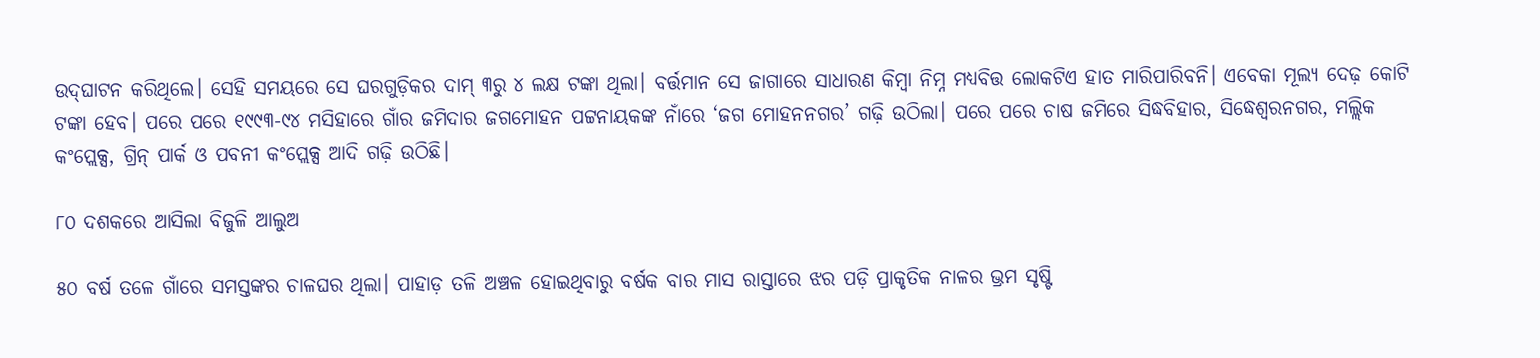ଉଦ୍‌ଘାଟନ କରିଥିଲେ। ସେହି ସମୟରେ ସେ ଘରଗୁଡ଼ିକର ଦାମ୍ ୩ରୁ ୪ ଲକ୍ଷ ଟଙ୍କା ଥିଲା। ବର୍ତ୍ତମାନ ସେ ଜାଗାରେ ସାଧାରଣ କିମ୍ବା ନିମ୍ନ ମଧ୍ୟବିତ୍ତ ଲୋକଟିଏ ହାତ ମାରିପାରିବନି। ଏବେକା ମୂଲ୍ୟ ଦେଢ଼ କୋଟି ଟଙ୍କା ହେବ। ପରେ ପରେ ୧୯୯୩-୯୪ ମସିହାରେ ଗାଁର ଜମିଦାର ଜଗମୋହନ ପଟ୍ଟନାୟକଙ୍କ ନାଁରେ ‘ଜଗ ମୋହନନଗର’ ଗଢ଼ି ଉଠିଲା। ପରେ ପରେ ଚାଷ ଜମିରେ ସିଦ୍ଧବିହାର, ସିଦ୍ଧେଶ୍ବରନଗର, ମଲ୍ଲିକ କଂପ୍ଲେକ୍ସ, ଗ୍ରିନ୍ ପାର୍କ ଓ ପବନୀ କଂପ୍ଲେକ୍ସ ଆଦି ଗଢ଼ି ଉଠିଛି।

୮୦ ଦଶକରେ ଆସିଲା ବିଜୁଳି ଆଲୁଅ

୫୦ ବର୍ଷ ତଳେ ଗାଁରେ ସମସ୍ତଙ୍କର ଚାଳଘର ଥିଲା। ପାହାଡ଼ ତଳି ଅଞ୍ଚଳ ହୋଇଥିବାରୁ ବର୍ଷକ ବାର ମାସ ରାସ୍ତାରେ ଝର ପଡ଼ି ପ୍ରାକୃତିକ ନାଳର ଭ୍ରମ ସୃଷ୍ଟି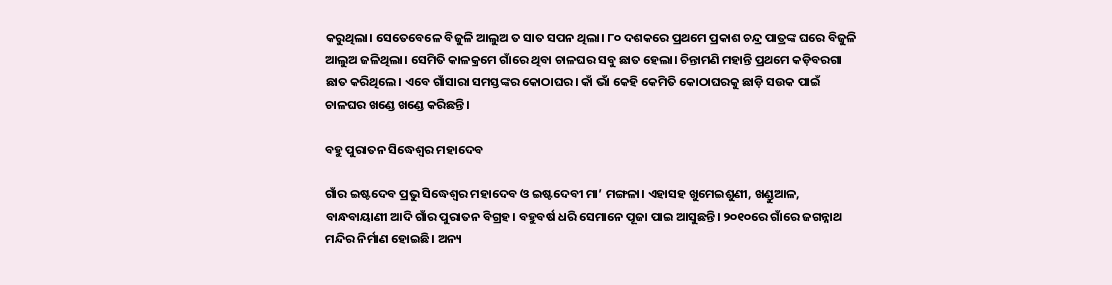କରୁଥିଲା। ସେତେବେଳେ ବିଜୁଳି ଆଲୁଅ ତ ସାତ ସପନ ଥିଲା। ୮୦ ଦଶକରେ ପ୍ରଥମେ ପ୍ରକାଶ ଚନ୍ଦ୍ର ପାତ୍ରଙ୍କ ଘରେ ବିଜୁଳି ଆଲୁଅ ଜଳିଥିଲା। ସେମିତି କାଳକ୍ରମେ ଗାଁରେ ଥିବା ଚାଳଘର ସବୁ ଛାତ ହେଲା। ଚିନ୍ତାମଣି ମହାନ୍ତି ପ୍ରଥମେ କଡ଼ିବରଗା ଛାତ କରିଥିଲେ। ଏବେ ଗାଁସାରା ସମସ୍ତଙ୍କର କୋଠାଘର। କାଁ ଭାଁ କେହି କେମିତି କୋଠାଘରକୁ ଛାଡ଼ି ସଉକ ପାଇଁ ଚାଳଘର ଖଣ୍ଡେ ଖଣ୍ଡେ କରିଛନ୍ତି।

ବହୁ ପୁରାତନ ସିଦ୍ଧେଶ୍ବର ମହାଦେବ

ଗାଁର ଇଷ୍ଟଦେବ ପ୍ରଭୁ ସିଦ୍ଧେଶ୍ବର ମହାଦେବ ଓ ଇଷ୍ଟଦେବୀ ମା’ ମଙ୍ଗଳା। ଏହାସହ ଖୁମେଇଶୁଣୀ, ଖଣ୍ଡୁଆଳ, ବାନ୍ଧବାୟାଣୀ ଆଦି ଗାଁର ପୁରାତନ ବିଗ୍ରହ। ବହୁବର୍ଷ ଧରି ସେମାନେ ପୂଜା ପାଇ ଆସୁଛନ୍ତି। ୨୦୧୦ରେ ଗାଁରେ ଜଗନ୍ନାଥ ମନ୍ଦିର ନିର୍ମାଣ ହୋଇଛି। ଅନ୍ୟ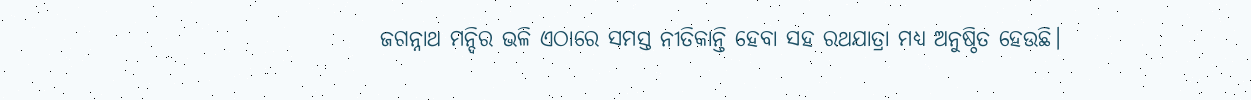ଜଗନ୍ନାଥ ମନ୍ଦିର ଭଳି ଏଠାରେ ସମସ୍ତ ନୀତିକାନ୍ତି ହେବା ସହ ରଥଯାତ୍ରା ମଧ୍ୟ ଅନୁଷ୍ଠିତ ହେଉଛି।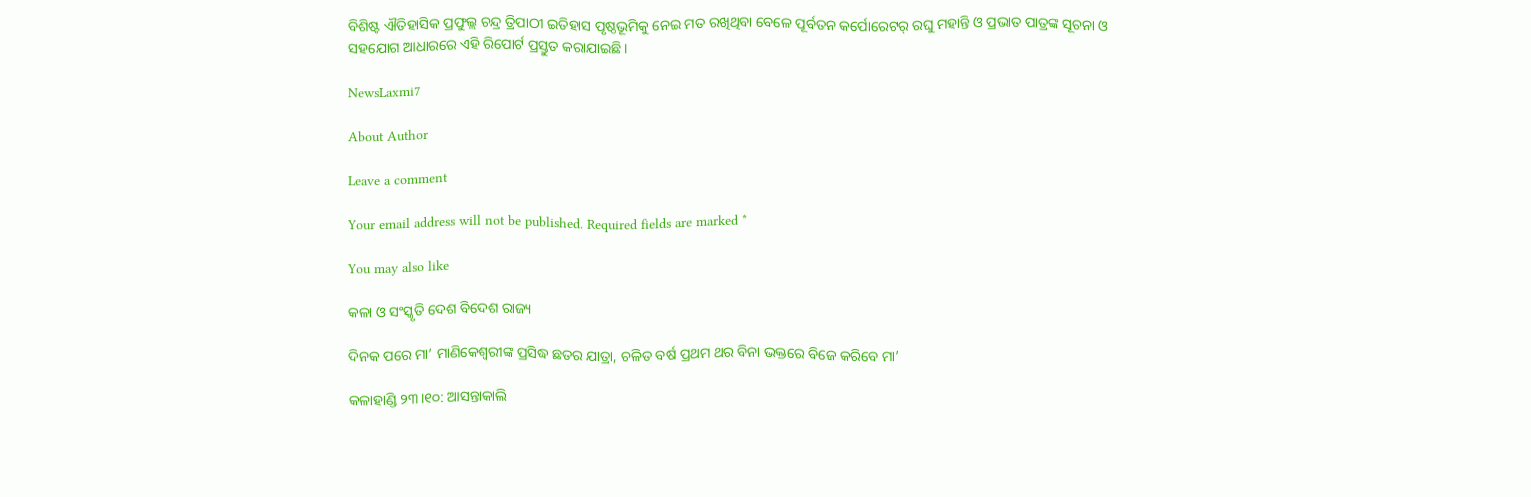ବିଶିଷ୍ଟ ଐତିହାସିକ ପ୍ରଫୁଲ୍ଲ ଚନ୍ଦ୍ର ତ୍ରିପାଠୀ ଇତିହାସ ପୃଷ୍ଠଭୂମିକୁ ନେଇ ମତ ରଖିଥିବା ବେଳେ ପୂର୍ବତନ କର୍ପୋରେଟର୍‌ ରଘୁ ମହାନ୍ତି ଓ ପ୍ରଭାତ ପାତ୍ରଙ୍କ ସୂଚନା ଓ ସହଯୋଗ ଆଧାରରେ ଏହି ରିପୋର୍ଟ ପ୍ରସ୍ତୁତ କରାଯାଇଛି।

NewsLaxmi7

About Author

Leave a comment

Your email address will not be published. Required fields are marked *

You may also like

କଳା ଓ ସଂସ୍କୃତି ଦେଶ ବିଦେଶ ରାଜ୍ୟ

ଦିନକ ପରେ ମା’ ମାଣିକେଶ୍ବରୀଙ୍କ ପ୍ରସିଦ୍ଧ ଛତର ଯାତ୍ରା, ଚଳିତ ବର୍ଷ ପ୍ରଥମ ଥର ବିନା ଭକ୍ତରେ ବିଜେ କରିବେ ମା’

କଳାହାଣ୍ଡି ୨୩।୧୦: ଆସନ୍ତାକାଲି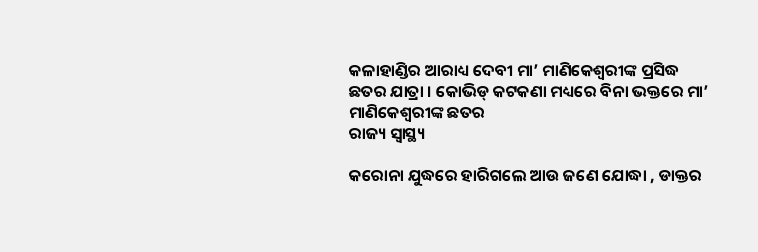କଳାହାଣ୍ଡିର ଆରାଧ୍ୟ ଦେବୀ ମା’ ମାଣିକେଶ୍ବରୀଙ୍କ ପ୍ରସିଦ୍ଧ ଛତର ଯାତ୍ରା । କୋଭିଡ୍ କଟକଣା ମଧ୍ୟରେ ବିନା ଭକ୍ତରେ ମା’ ମାଣିକେଶ୍ବରୀଙ୍କ ଛତର
ରାଜ୍ୟ ସ୍ୱାସ୍ଥ୍ୟ

କରୋନା ଯୁଦ୍ଧରେ ହାରିଗଲେ ଆଉ ଜଣେ ଯୋଦ୍ଧା , ଡାକ୍ତର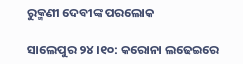ରୁକ୍ମଣୀ ଦେବୀଙ୍କ ପରଲୋକ

ସାଲେପୁର ୨୪।୧୦: କରୋନା ଲଢେଇରେ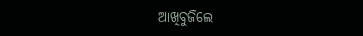ଆଖିବୁଜିଲେ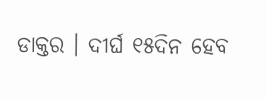ଡାକ୍ତର । ଦୀର୍ଘ ୧୫ଦିନ ହେବ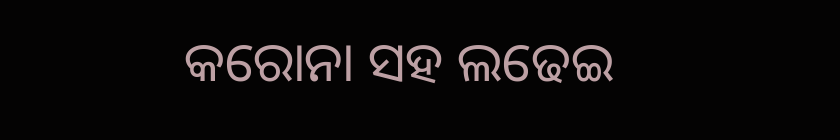କରୋନା ସହ ଲଢେଇ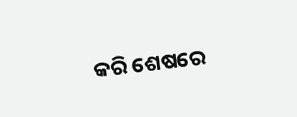କରି ଶେଷରେ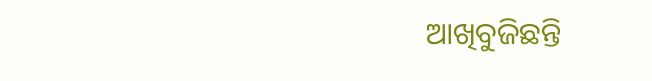ଆଖିବୁଜିଛନ୍ତି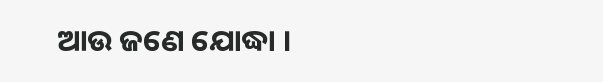ଆଉ ଜଣେ ଯୋଦ୍ଧା ।